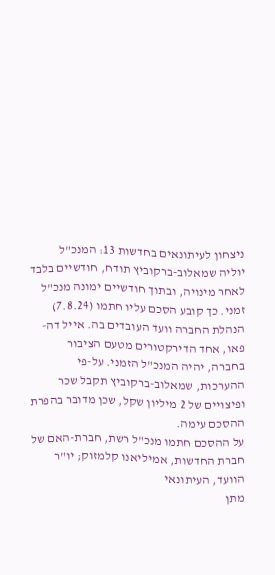ניצחון לעיתונאים בחדשות 13: המנכ"ל
יוליה שמאלוב-ברקוביץ תודח, חודשיים בלבד לאחר מינויה, ובתוך חודשיים ימונה מנכ"ל זמני. כך קובע הסכם עליו חתמו (7.8.24) הנהלת החברה וועד העובדים בה. אייל דה-פאו, אחד הדירקטורים מטעם הציבור בחברה, יהיה המנכ"ל הזמני. על-פי ההערכות, שמאלוב-ברקוביץ תקבל שכר ופיצויים של 2 מיליון שקל, שכן מדובר בהפרת ההסכם עימה.
על ההסכם חתמו מנכ"ל רשת, חברת-האם של חברת החדשות, אמיליאנו קלמזוק; יו"ר הוועד, העיתונאי
מתן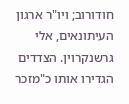חודורוב; ויו"ר ארגון העיתונאים, אלי גרשנקרוין. הצדדים הגדירו אותו כ"מזכר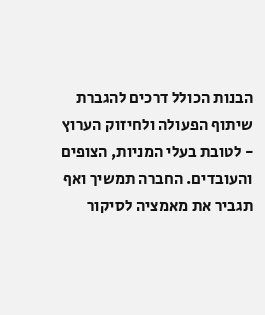הבנות הכולל דרכים להגברת שיתוף הפעולה ולחיזוק הערוץ - לטובת בעלי המניות, הצופים והעובדים. החברה תמשיך ואף תגביר את מאמציה לסיקור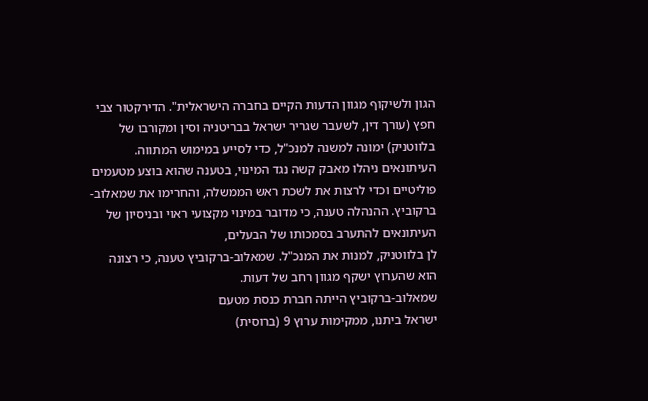הגון ולשיקוף מגוון הדעות הקיים בחברה הישראלית". הדירקטור צבי חפץ (עורך דין, לשעבר שגריר ישראל בבריטניה וסין ומקורבו של בלווטניק) ימונה למשנה למנכ"ל, כדי לסייע במימוש המתווה.
העיתונאים ניהלו מאבק קשה נגד המינוי, בטענה שהוא בוצע מטעמים פוליטיים וכדי לרצות את לשכת ראש הממשלה, והחרימו את שמאלוב-ברקוביץ. ההנהלה טענה, כי מדובר במינוי מקצועי ראוי ובניסיון של העיתונאים להתערב בסמכותו של הבעלים,
לן בלווטניק, למנות את המנכ"ל. שמאלוב-ברקוביץ טענה, כי רצונה הוא שהערוץ ישקף מגוון רחב של דעות.
שמאלוב-ברקוביץ הייתה חברת כנסת מטעם
ישראל ביתנו, ממקימות ערוץ 9 (ברוסית)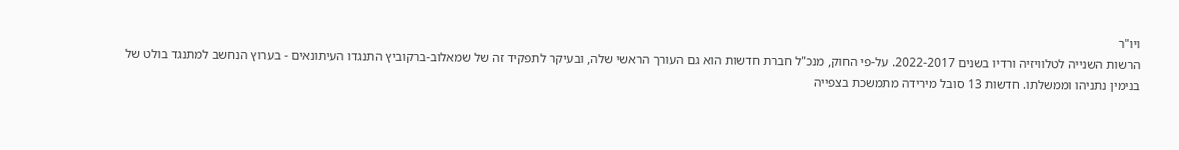ויו"ר
הרשות השנייה לטלוויזיה ורדיו בשנים 2022-2017. על-פי החוק, מנכ"ל חברת חדשות הוא גם העורך הראשי שלה, ובעיקר לתפקיד זה של שמאלוב-ברקוביץ התנגדו העיתונאים - בערוץ הנחשב למתנגד בולט של
בנימין נתניהו וממשלתו. חדשות 13 סובל מירידה מתמשכת בצפייה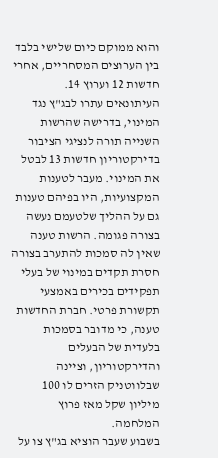והוא ממוקם כיום שלישי בלבד בין הערוצים המסחריים, אחרי חדשות 12 וערוץ 14.
העיתונאים עתרו לבג"ץ נגד המינוי, בדרישה שהרשות השנייה תורה לנציגי הציבור בדירקטוריון חדשות 13 לבטל את המינוי. מעבר לטענות המקצועיות, היו בפיהם טענות גם על ההליך שלטעמם נעשה בצורה פגומה. הרשות טענה שאין לה סמכות להתערב בצורה חסרת תקדים במינוי של בעלי תפקידים בכירים באמצעי תקשורת פרטי. חברת החדשות טענה, כי מדובר בסמכות בלעדית של הבעלים והדירקטוריון, וציינה שבלווטניק הזרים לו 100 מיליון שקל מאז פרוץ המלחמה.
בשבוע שעבר הוציא בג"ץ צו על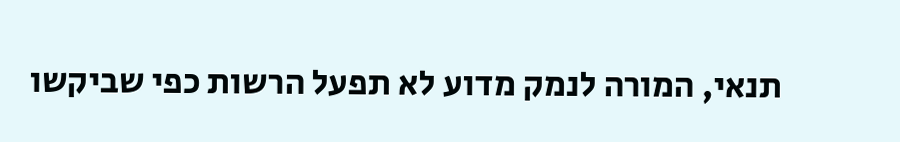תנאי, המורה לנמק מדוע לא תפעל הרשות כפי שביקשו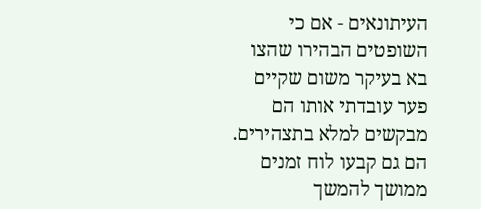העיתונאים - אם כי השופטים הבהירו שהצו בא בעיקר משום שקיים פער עובדתי אותו הם מבקשים למלא בתצהירים. הם גם קבעו לוח זמנים ממושך להמשך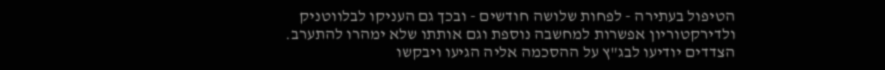הטיפול בעתירה - לפחות שלושה חודשים - ובכך גם העניקו לבלווטניק ולדירקטוריון אפשרות למחשבה נוספת וגם אותתו שלא ימהרו להתערב. הצדדים יודיעו לבג"ץ על ההסכמה אליה הגיעו ויבקשו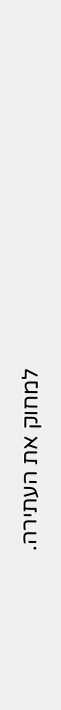למחוק את העתירה.